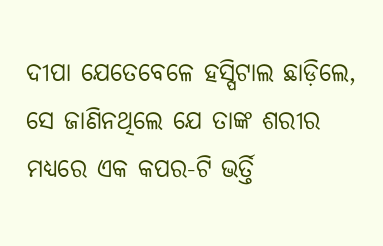ଦୀପା ଯେତେବେଳେ ହସ୍ପିଟାଲ ଛାଡ଼ିଲେ, ସେ ଜାଣିନଥିଲେ ଯେ ତାଙ୍କ ଶରୀର ମଧ୍ୟରେ ଏକ କପର-ଟି ଭର୍ତ୍ତି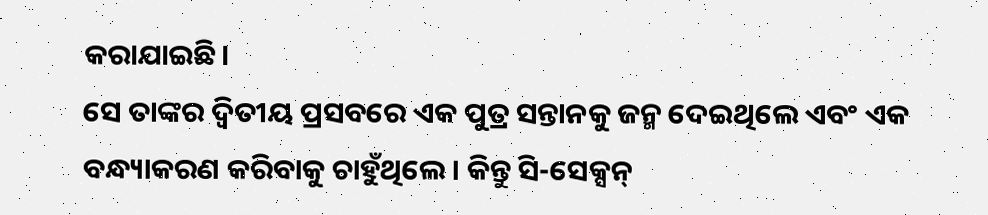କରାଯାଇଛି।
ସେ ତାଙ୍କର ଦ୍ୱିତୀୟ ପ୍ରସବରେ ଏକ ପୁତ୍ର ସନ୍ତାନକୁ ଜନ୍ମ ଦେଇଥିଲେ ଏବଂ ଏକ ବନ୍ଧ୍ୟାକରଣ କରିବାକୁ ଚାହୁଁଥିଲେ। କିନ୍ତୁ ସି-ସେକ୍ସନ୍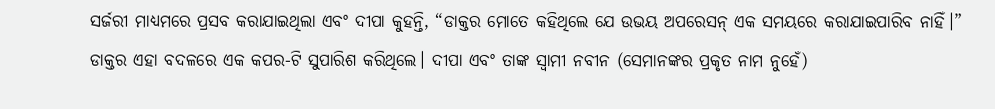ସର୍ଜରୀ ମାଧ୍ୟମରେ ପ୍ରସବ କରାଯାଇଥିଲା ଏବଂ ଦୀପା କୁହନ୍ତି, “ଡାକ୍ତର ମୋତେ କହିଥିଲେ ଯେ ଉଭୟ ଅପରେସନ୍ ଏକ ସମୟରେ କରାଯାଇପାରିବ ନାହିଁ।”
ଡାକ୍ତର ଏହା ବଦଳରେ ଏକ କପର-ଟି ସୁପାରିଶ କରିଥିଲେ। ଦୀପା ଏବଂ ତାଙ୍କ ସ୍ୱାମୀ ନବୀନ (ସେମାନଙ୍କର ପ୍ରକୃତ ନାମ ନୁହେଁ)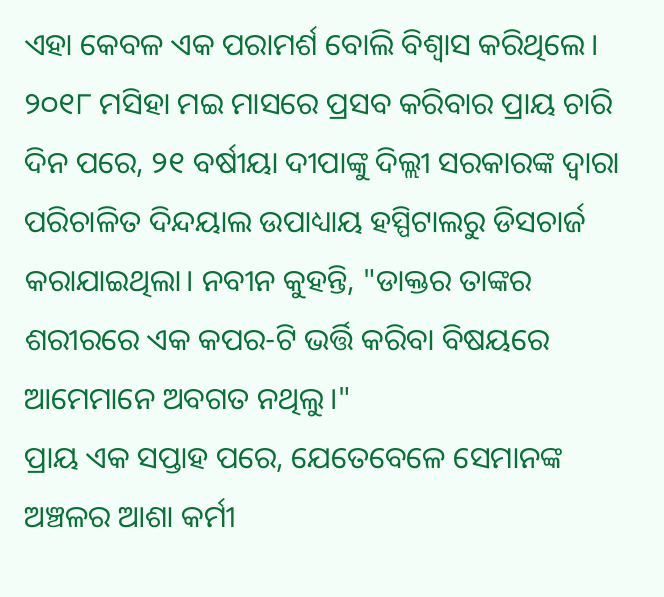ଏହା କେବଳ ଏକ ପରାମର୍ଶ ବୋଲି ବିଶ୍ୱାସ କରିଥିଲେ।
୨୦୧୮ ମସିହା ମଇ ମାସରେ ପ୍ରସବ କରିବାର ପ୍ରାୟ ଚାରି ଦିନ ପରେ, ୨୧ ବର୍ଷୀୟା ଦୀପାଙ୍କୁ ଦିଲ୍ଲୀ ସରକାରଙ୍କ ଦ୍ୱାରା ପରିଚାଳିତ ଦିନ୍ଦୟାଲ ଉପାଧ୍ୟାୟ ହସ୍ପିଟାଲରୁ ଡିସଚାର୍ଜ କରାଯାଇଥିଲା। ନବୀନ କୁହନ୍ତି, "ଡାକ୍ତର ତାଙ୍କର ଶରୀରରେ ଏକ କପର-ଟି ଭର୍ତ୍ତି କରିବା ବିଷୟରେ ଆମେମାନେ ଅବଗତ ନଥିଲୁ।"
ପ୍ରାୟ ଏକ ସପ୍ତାହ ପରେ, ଯେତେବେଳେ ସେମାନଙ୍କ ଅଞ୍ଚଳର ଆଶା କର୍ମୀ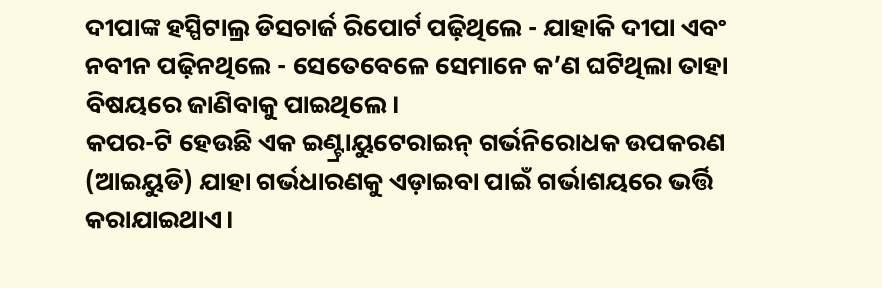ଦୀପାଙ୍କ ହସ୍ପିଟାଲ୍ର ଡିସଚାର୍ଜ ରିପୋର୍ଟ ପଢ଼ିଥିଲେ - ଯାହାକି ଦୀପା ଏବଂ ନବୀନ ପଢ଼ିନଥିଲେ - ସେତେବେଳେ ସେମାନେ କ’ଣ ଘଟିଥିଲା ତାହା ବିଷୟରେ ଜାଣିବାକୁ ପାଇଥିଲେ।
କପର-ଟି ହେଉଛି ଏକ ଇଣ୍ଟ୍ରାୟୁଟେରାଇନ୍ ଗର୍ଭନିରୋଧକ ଉପକରଣ (ଆଇୟୁଡି) ଯାହା ଗର୍ଭଧାରଣକୁ ଏଡ଼ାଇବା ପାଇଁ ଗର୍ଭାଶୟରେ ଭର୍ତ୍ତି କରାଯାଇଥାଏ।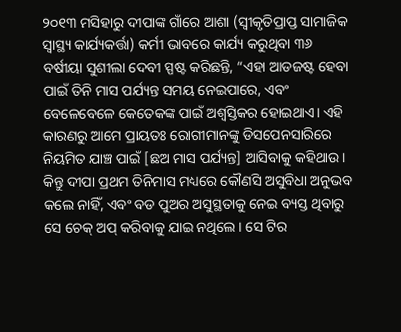୨୦୧୩ ମସିହାରୁ ଦୀପାଙ୍କ ଗାଁରେ ଆଶା (ସ୍ୱୀକୃତିପ୍ରାପ୍ତ ସାମାଜିକ ସ୍ୱାସ୍ଥ୍ୟ କାର୍ଯ୍ୟକର୍ତ୍ତା) କର୍ମୀ ଭାବରେ କାର୍ଯ୍ୟ କରୁଥିବା ୩୬ ବର୍ଷୀୟା ସୁଶୀଲା ଦେବୀ ସ୍ପଷ୍ଟ କରିଛନ୍ତି, “ଏହା ଆଡଜଷ୍ଟ ହେବା ପାଇଁ ତିନି ମାସ ପର୍ଯ୍ୟନ୍ତ ସମୟ ନେଇପାରେ, ଏବଂ ବେଳେବେଳେ କେତେକଙ୍କ ପାଇଁ ଅଶ୍ୱସ୍ତିକର ହୋଇଥାଏ। ଏହି କାରଣରୁ ଆମେ ପ୍ରାୟତଃ ରୋଗୀମାନଙ୍କୁ ଡିସପେନସାରିରେ ନିୟମିତ ଯାଞ୍ଚ ପାଇଁ [ଛଅ ମାସ ପର୍ଯ୍ୟନ୍ତ] ଆସିବାକୁ କହିଥାଉ।
କିନ୍ତୁ ଦୀପା ପ୍ରଥମ ତିନିମାସ ମଧ୍ୟରେ କୌଣସି ଅସୁବିଧା ଅନୁଭବ କଲେ ନାହିଁ, ଏବଂ ବଡ ପୁଅର ଅସୁସ୍ଥତାକୁ ନେଇ ବ୍ୟସ୍ତ ଥିବାରୁ ସେ ଚେକ୍ ଅପ୍ କରିବାକୁ ଯାଇ ନଥିଲେ। ସେ ଟିର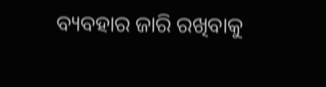ବ୍ୟବହାର ଜାରି ରଖିବାକୁ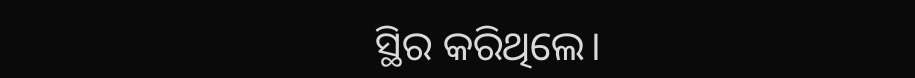ସ୍ଥିର କରିଥିଲେ।